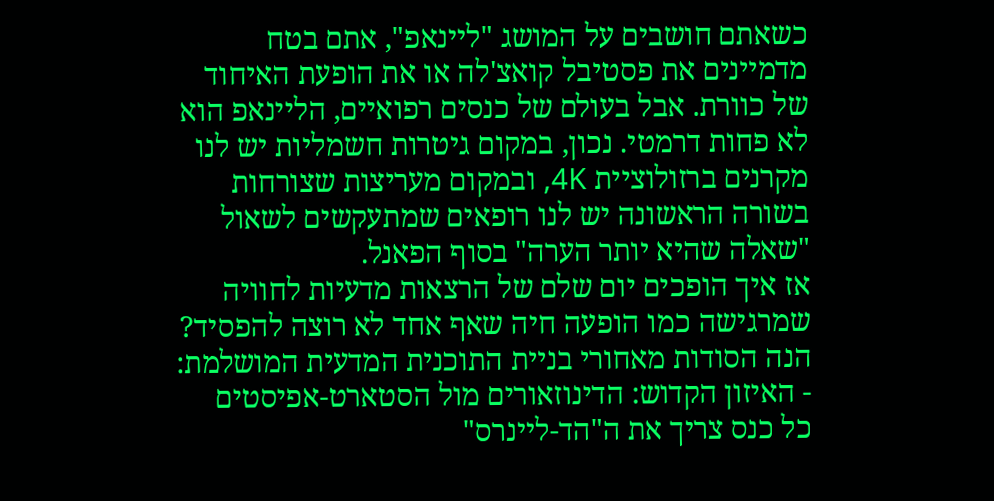כשאתם חושבים על המושג "ליינאפ", אתם בטח מדמיינים את פסטיבל קואצ'לה או את הופעת האיחוד של כוורת. אבל בעולם של כנסים רפואיים, הליינאפ הוא לא פחות דרמטי. נכון, במקום גיטרות חשמליות יש לנו מקרנים ברזולוציית 4K, ובמקום מעריצות שצורחות בשורה הראשונה יש לנו רופאים שמתעקשים לשאול "שאלה שהיא יותר הערה" בסוף הפאנל.
אז איך הופכים יום שלם של הרצאות מדעיות לחוויה שמרגישה כמו הופעה חיה שאף אחד לא רוצה להפסיד? הנה הסודות מאחורי בניית התוכנית המדעית המושלמת:
- האיזון הקדוש: הדינוזאורים מול הסטארט-אפיסטים
כל כנס צריך את ה"הד-ליינרס"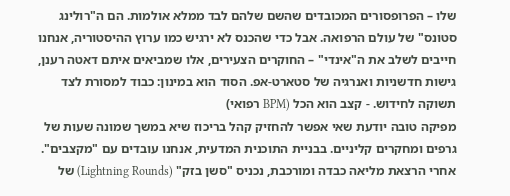שלו – הפרופסורים המכובדים שהשם שלהם לבד ממלא אולמות. הם ה"רולינג סטונס" של עולם הרפואה. אבל כדי שהכנס לא ירגיש כמו ערוץ ההיסטוריה, אנחנו חייבים לשלב את ה"אינדי" – החוקרים הצעירים, אלו שמביאים איתם דאטה רענן, גישות חדשניות ואנרגיה של סטארט-אפ. הסוד הוא במינון: כבוד למסורת לצד תשוקה לחידוש. - קצב הוא הכל (BPM רפואי)
מפיקה טובה יודעת שאי אפשר להחזיק קהל בריכוז שיא במשך שמונה שעות של גרפים ומחקרים קליניים. בבניית התוכנית המדעית, אנחנו עובדים עם "מקצבים". אחרי הרצאת מליאה כבדה ומורכבת, נכניס "סשן בזק" (Lightning Rounds) של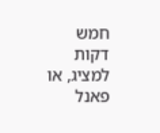חמש דקות למציג, או פאנל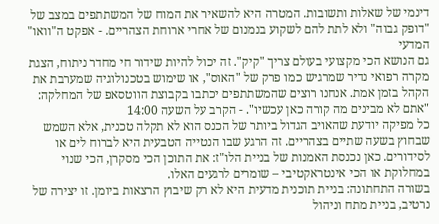דינמי של שאלות ותשובות. המטרה היא להשאיר את המוח של המשתתפים במצב של "דופק גבוה" ולא לתת להם לשקוע בנמנום של אחרי ארוחת הצהריים. - אפקט ה"וואו" המדעי
גם הנושא הכי מקצועי בעולם צריך "קיק". זה יכול להיות שידור חי מחדר ניתוח, הצגת מקרה רפואי נדיר שמרגיש כמו פרק של "האוס", או שימוש בטכנולוגיה שמערבת את הקהל בזמן אמת. אנחנו רוצים שהמשתתפים יכתבו בקבוצת הווטסאפ של המחלקה: "אתם לא מבינים מה קורה כאן עכשיו". - הקרב על השעה 14:00
כל מפיקה יודעת שהאויב הגדול ביותר של הכנס הוא לא תקלה טכנית, אלא השמש שבחוץ בשעה שתיים בצהריים. זה הרגע שבו הנטייה הטבעית היא לברוח לים או לסידורים. כאן נכנסת האמנות של בניית הלו"ז: את התוכן הכי מסקרן, הכי שנוי במחלוקת או הכי אינטראקטיבי – שומרים לרגעים האלו.
בשורה התחתונה: בניית תוכנית מדעית היא לא רק שיבוץ הרצאות ביומן. זו יצירה של נרטיב, בניית מתח וניהול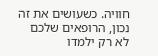חוויה. כשעושים את זה נכון, הרופאים שלכם לא רק ילמדו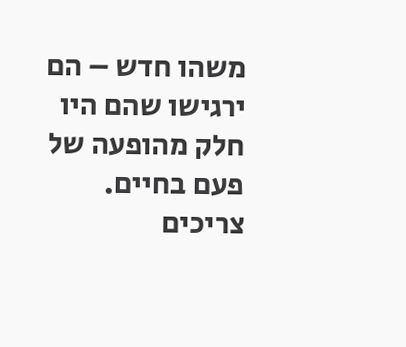משהו חדש – הם ירגישו שהם היו חלק מהופעה של פעם בחיים.
צריכים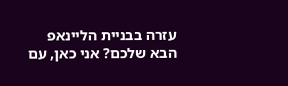עזרה בבניית הליינאפ הבא שלכם? אני כאן, עם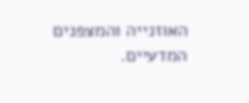האוזנייה והמצפנים המדעיים.